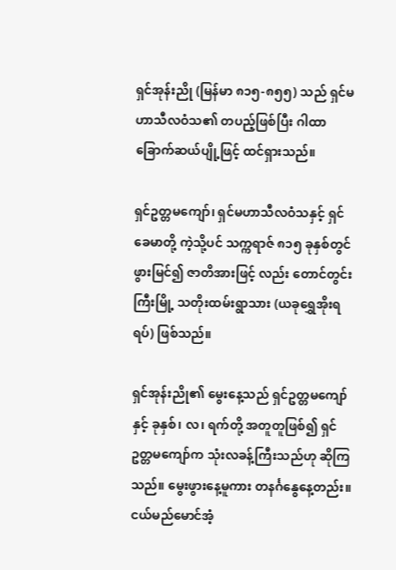ရှင်အုန်းညို (မြန်မာ ၈၁၅-၈၅၅) သည် ရှင်မဟာသီလဝံသ၏ တပည့်ဖြစ်ပြီး ဂါထာခြောက်ဆယ်ပျို့ဖြင့် ထင်ရှားသည်။

ရှင်ဥတ္တမကျော်၊ ရှင်မဟာသီလဝံသနှင့် ရှင်ခေမာတို့ ကဲ့သို့ပင် သက္ကရာဇ် ၈၁၅ ခုနှစ်တွင် ဖွားမြင်၍ ဇာတိအားဖြင့် လည်း တောင်တွင်းကြီးမြို့ သတိုးထမ်းရွာသား (ယခုရွှေအိုးရရပ်) ဖြစ်သည်။

ရှင်အုန်းညို၏ ‌မွေးနေ့သည် ရှင်ဥတ္တမကျော်နှင့် ခုနှစ်၊ လ၊ ရက်တို့ အတူတူဖြစ်၍ ရှင်ဥတ္တမကျော်က သုံးလခန့်ကြီးသည်ဟု ဆိုကြသည်။ မွေးဖွားနေ့မူကား တနင်္ဂနွေနေ့တည်း။ ငယ်မည်မောင်အံ့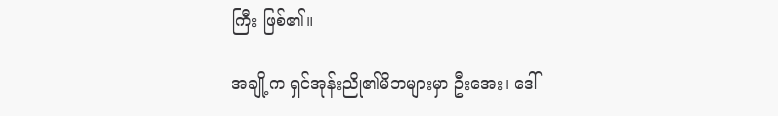ကြီး ဖြစ်၏။

အချို့က ရှင်အုန်းညို၏မိဘများမှာ ဦးအေး၊ ဒေါ်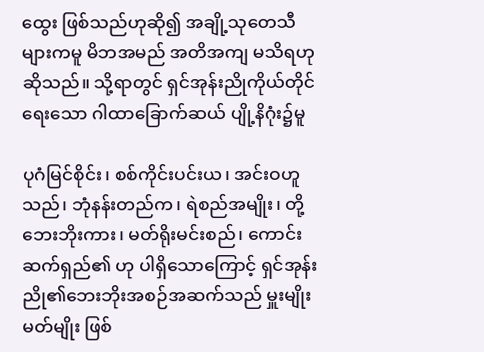ထွေး ဖြစ်သည်ဟုဆို၍ အချို့သုတေသီများကမူ မိဘအမည် အတိအကျ မသိရဟုဆိုသည်။ သို့ရာတွင် ရှင်အုန်းညိုကိုယ်တိုင်ရေးသော ဂါထာခြောက်ဆယ် ပျို့နိဂုံး၌မူ

ပုဂံမြင်စိုင်း၊ စစ်ကိုင်းပင်းယ၊ အင်းဝဟူသည်၊ ဘုံနန်းတည်က၊ ရဲစည်အမျိုး၊ တို့ဘေးဘိုးကား၊ မတ်ရိုးမင်းစည်၊ ကောင်းဆက်ရှည်၏ ဟု ပါရှိသောကြောင့် ရှင်အုန်းညို၏ဘေးဘိုးအစဉ်အဆက်သည် မှူးမျိုးမတ်မျိုး ဖြစ်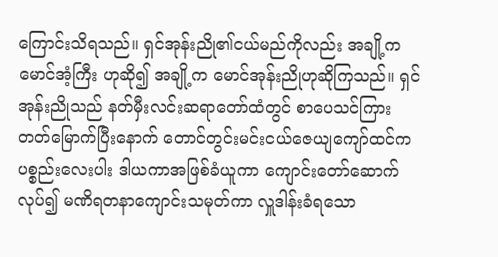ကြောင်းသိရသည်။ ရှင်အုန်းညို၏ငယ်မည်ကိုလည်း အချို့က မောင်အံ့ကြီး ဟုဆို၍ အချို့က မောင်အုန်းညိုဟုဆိုကြသည်။ ရှင်အုန်းညိုသည် နတ်မှီးလင်းဆရာတော်ထံတွင် စာပေသင်ကြား တတ်မြောက်ပြီးနောက် တောင်တွင်းမင်းငယ်ဇေယျကျော်ထင်က ပစ္စည်းလေးပါး ဒါယကာအဖြစ်ခံယူကာ ကျောင်းတော်ဆောက်လုပ်၍ မဏိရတနာကျောင်းသမုတ်ကာ လှူဒါန်းခံရသော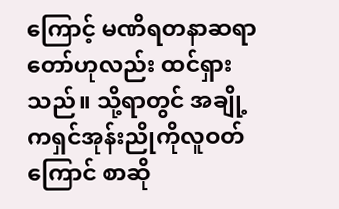ကြောင့် မဏိရတနာဆရာတော်ဟုလည်း ထင်ရှားသည်။ သို့ရာတွင် အချို့ကရှင်အုန်းညိုကိုလူဝတ်ကြောင် စာဆို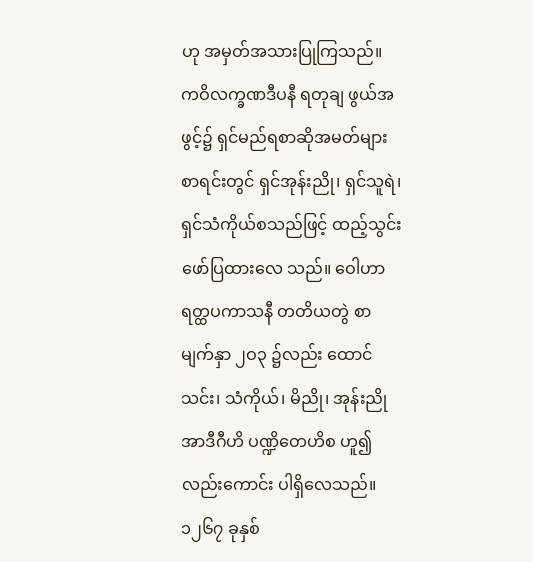ဟု အမှတ်အသားပြုကြသည်။ ကဝိလက္ခဏဒီပနီ ရတုချ ဖွယ်အဖွင့်၌ ရှင်မည်ရစာဆိုအမတ်များစာရင်းတွင် ရှင်အုန်းညို၊ ရှင်သူရဲ၊ ရှင်သံကိုယ်စသည်ဖြင့် ထည့်သွင်းဖော်ပြထားလေ သည်။ ဝေါဟာ ရတ္ထပကာသနီ တတိယတွဲ စာမျက်နှာ ၂ဝ၃ ၌လည်း ထောင်သင်း၊ သံကိုယ်၊ မိညို၊ အုန်းညို အာဒီဂီဟိ ပဏ္ဍိတေဟိစ ဟူ၍လည်းကောင်း ပါရှိလေသည်။ ၁၂၆၇ ခုနှစ်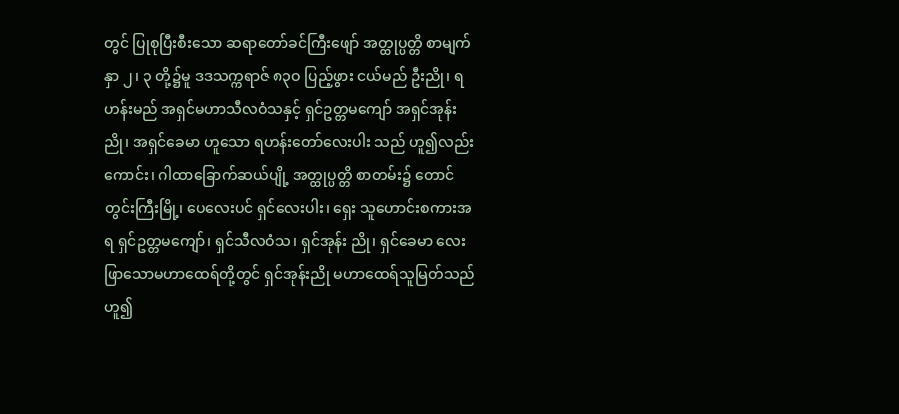တွင် ပြုစုပြီးစီးသော ဆရာတော်ခင်ကြီးဖျော် အတ္ထုပ္ပတ္တိ စာမျက်နှာ ၂၊ ၃ တို့၌မူ ဒဒသက္ကရာဇ် ၈၃ဝ ပြည့်ဖွား ငယ်မည် ဦးညို၊ ရဟန်းမည် အရှင်မဟာသီလဝံသနှင့် ရှင်ဥတ္တမကျော် အရှင်အုန်းညို၊ အရှင်ခေမာ ဟူသော ရဟန်းတော်လေးပါး သည် ဟူ၍လည်းကောင်း၊ ဂါထာခြောက်ဆယ်ပျို့ အတ္ထုပ္ပတ္တိ စာတမ်း၌ တောင်တွင်းကြီးမြို့၊ ပေလေးပင် ရှင်လေးပါး၊ ရှေး သူဟောင်းစကားအရ ရှင်ဥတ္တမကျော်၊ ရှင်သီလဝံသ၊ ရှင်အုန်း ညို၊ ရှင်ခေမာ လေးဖြာသောမဟာထေရ်တို့တွင် ရှင်အုန်းညို မဟာထေရ်သူမြတ်သည် ဟူ၍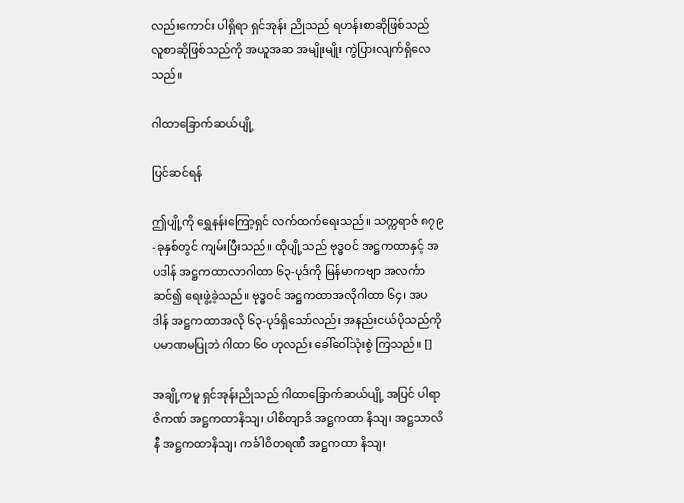လည်းကောင်း ပါရှိရာ ရှင်အုန်း ညိုသည် ရဟန်းစာဆိုဖြစ်သည် လူစာဆိုဖြစ်သည်ကို အယူအဆ အမျိုးမျိုး ကွဲပြားလျက်ရှိလေသည်။

ဂါထာခြောက်ဆယ်ပျို့

ပြင်ဆင်ရန်

ဤပျို့ကို ရွှေနန်းကြော့ရှင် လက်ထက်ရေးသည်။ သက္ကရာဇ် ၈၇၉-ခုနှစ်တွင် ကျမ်းပြီးသည်။ ထိုပျို့သည် ဗုဒ္ဓဝင် အဋ္ဌကထာနှင့် အပဒါန် အဋ္ဌကထာလာဂါထာ ၆၃-ပုဒ်ကို မြန်မာကဗျာ အလင်္ကာဆင်၍ ရေးဖွဲ့ခဲ့သည်။ ဗုဒ္ဓဝင် အဋ္ဌကထာအလိုဂါထာ ၆၄၊ အပဒါန် အဋ္ဌကထာအလို ၆၃-ပုဒ်ရှိသော်လည်း အနည်းငယ်ပိုသည်ကို ပမာဏမပြုဘဲ ဂါထာ ၆ဝ ဟုလည်း ခေါ်ဝေါ်သုံးစွဲ ကြသည်။ []

အချို့ကမူ ရှင်အုန်းညိုသည် ဂါထာခြောက်ဆယ်ပျို့ အပြင် ပါရာဇိကဏ် အဋ္ဌကထာနိသျ၊ ပါစိတျာဒိ အဋ္ဌကထာ နိသျ၊ အဋ္ဌသာလိနီ အဋ္ဌကထာနိသျ၊ ကင်္ခါဝိတရဏီ အဋ္ဌကထာ နိသျ၊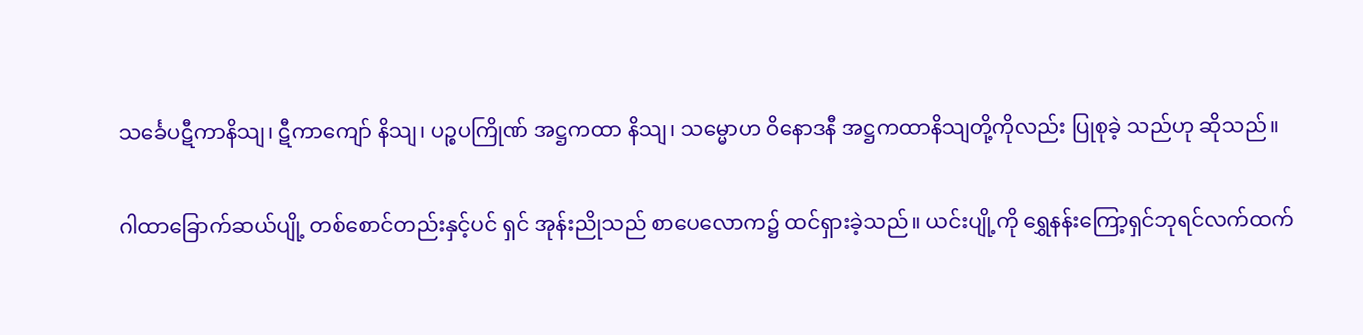သင်္ခေပဋီကာနိသျ၊ ဋီကာကျော် နိသျ၊ ပဉ္စပကြိုဏ် အဋ္ဌကထာ နိသျ၊ သမ္မောဟ ဝိနောဒနီ အဋ္ဌကထာနိသျတို့ကိုလည်း ပြုစုခဲ့ သည်ဟု ဆိုသည်။

ဂါထာခြောက်ဆယ်ပျို့ တစ်စောင်တည်းနှင့်ပင် ရှင် အုန်းညိုသည် စာပေလောက၌ ထင်ရှားခဲ့သည်။ ယင်းပျို့ကို ရွှေနန်းကြော့ရှင်ဘုရင်လက်ထက်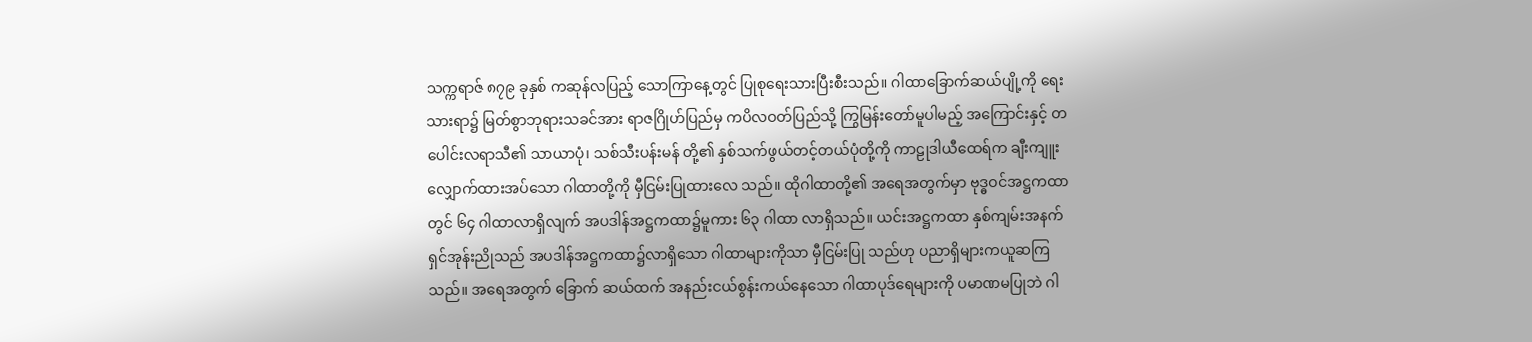သက္ကရာဇ် ၈၇၉ ခုနှစ် ကဆုန်လပြည့် သောကြာနေ့တွင် ပြုစုရေးသားပြီးစီးသည်။ ဂါထာခြောက်ဆယ်ပျို့ကို ရေးသားရာ၌ မြတ်စွာဘုရားသခင်အား ရာဇဂြိုဟ်ပြည်မှ ကပိလဝတ်ပြည်သို့ ကြွမြန်းတော်မူပါမည့် အကြောင်းနှင့် တပေါင်းလရာသီ၏ သာယာပုံ၊ သစ်သီးပန်းမန် တို့၏ နှစ်သက်ဖွယ်တင့်တယ်ပုံတို့ကို ကာဠုဒါယီထေရ်က ချီးကျူးလျှောက်ထားအပ်သော ဂါထာတို့ကို မှီငြမ်းပြုထားလေ သည်။ ထိုဂါထာတို့၏ အရေအတွက်မှာ ဗုဒ္ဓဝင်အဋ္ဌကထာတွင် ၆၄ ဂါထာလာရှိလျက် အပဒါန်အဋ္ဌကထာ၌မူကား ၆၃ ဂါထာ လာရှိသည်။ ယင်းအဋ္ဌကထာ နှစ်ကျမ်းအနက် ရှင်အုန်းညိုသည် အပဒါန်အဋ္ဌကထာ၌လာရှိသော ဂါထာများကိုသာ မှီငြမ်းပြု သည်ဟု ပညာရှိများကယူဆကြသည်။ အရေအတွက် ခြောက် ဆယ်ထက် အနည်းငယ်စွန်းကယ်နေသော ဂါထာပုဒ်ရေများကို ပမာဏမပြုဘဲ ဂါ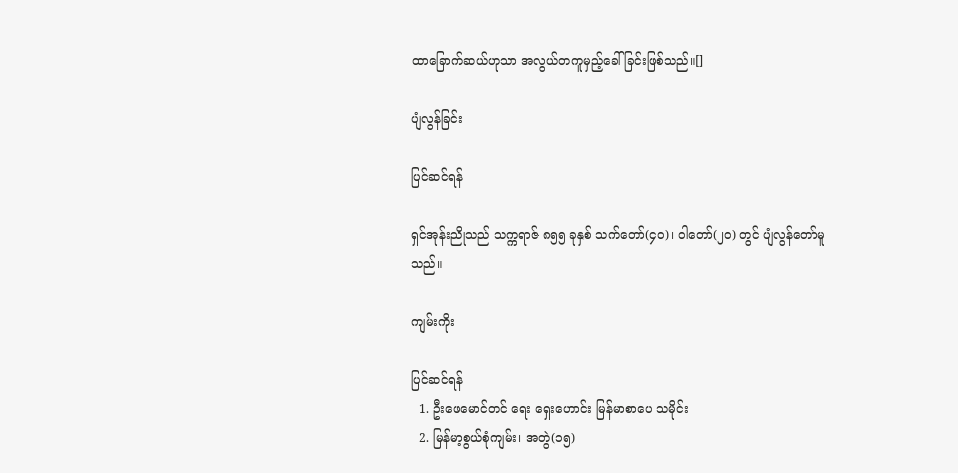ထာခြောက်ဆယ်ဟုသာ အလွယ်တကူမှည့်ခေါ် ခြင်းဖြစ်သည်။[]

ပျံလွန်ခြင်း

ပြင်ဆင်ရန်

ရှင်အုန်းညိုသည် သက္ကရာဇ် ၈၅၅ ခုနှစ် သက်တော်(၄၀)၊ ဝါတော်(၂၀) တွင် ပျံလွန်တော်မူသည်။

ကျမ်းကိုး

ပြင်ဆင်ရန်
  1. ဦးဖေမောင်တင် ရေး ရှေးဟောင်း မြန်မာစာပေ သမိုင်း
  2. မြန်မာ့စွယ်စုံကျမ်း၊ အတွဲ(၁၅)